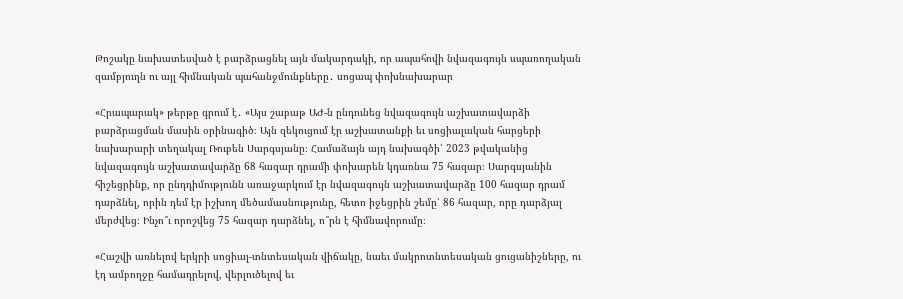Թոշակը նախատեսված է բարձրացնել այն մակարդակի, որ ապահովի նվազագույն սպառողական զամբյուղն ու այլ հիմնական պահանջմունքները․ սոցապ փոխնախարար

«Հրապարակ» թերթը գրում է․ «Այս շաբաթ ԱԺ-ն ընդունեց նվազագույն աշխատավարձի բարձրացման մասին օրինագիծ։ Այն զեկուցում էր աշխատանքի եւ սոցիալական հարցերի նախարարի տեղակալ Ռուբեն Սարգսյանը։ Համաձայն այդ նախագծի՝ 2023 թվականից նվազագույն աշխատավարձը 68 հազար դրամի փոխարեն կդառնա 75 հազար։ Սարգսյանին հիշեցրինք, որ ընդդիմությունն առաջարկում էր նվազագույն աշխատավարձը 100 հազար դրամ դարձնել, որին դեմ էր իշխող մեծամասնությունը, հետո իջեցրին շեմը՝ 86 հազար, որը դարձյալ մերժվեց։ Ինչո՞ւ որոշվեց 75 հազար դարձնել, ո՞րն է հիմնավորումը։

«Հաշվի առնելով երկրի սոցիալ-տնտեսական վիճակը, նաեւ մակրոտնտեսական ցուցանիշները, ու էդ ամբողջը համադրելով, վերլուծելով եւ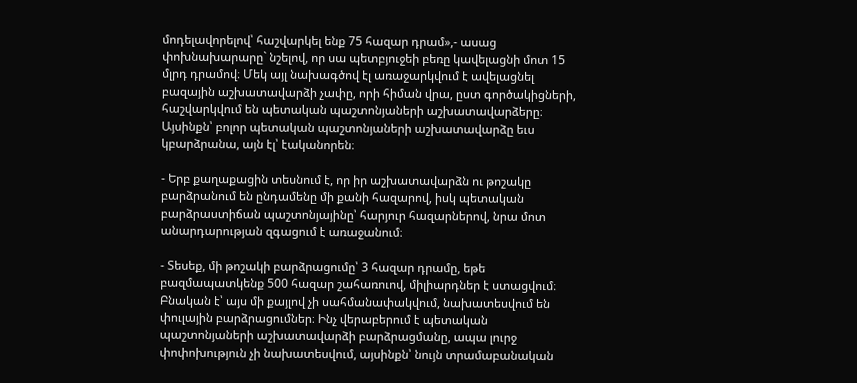մոդելավորելով՝ հաշվարկել ենք 75 հազար դրամ»,- ասաց փոխնախարարը` նշելով, որ սա պետբյուջեի բեռը կավելացնի մոտ 15 մլրդ դրամով։ Մեկ այլ նախագծով էլ առաջարկվում է ավելացնել բազային աշխատավարձի չափը, որի հիման վրա, ըստ գործակիցների, հաշվարկվում են պետական պաշտոնյաների աշխատավարձերը։ Այսինքն՝ բոլոր պետական պաշտոնյաների աշխատավարձը եւս կբարձրանա, այն էլ՝ էականորեն։

- Երբ քաղաքացին տեսնում է, որ իր աշխատավարձն ու թոշակը բարձրանում են ընդամենը մի քանի հազարով, իսկ պետական բարձրաստիճան պաշտոնյայինը՝ հարյուր հազարներով, նրա մոտ անարդարության զգացում է առաջանում։

- Տեսեք, մի թոշակի բարձրացումը՝ 3 հազար դրամը, եթե բազմապատկենք 500 հազար շահառուով, միլիարդներ է ստացվում։ Բնական է՝ այս մի քայլով չի սահմանափակվում, նախատեսվում են փուլային բարձրացումներ։ Ինչ վերաբերում է պետական պաշտոնյաների աշխատավարձի բարձրացմանը, ապա լուրջ փոփոխություն չի նախատեսվում, այսինքն՝ նույն տրամաբանական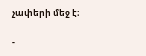չափերի մեջ է։

-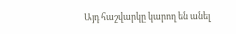Այդ հաշվարկը կարող են անել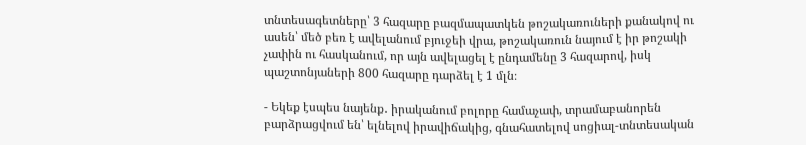տնտեսագետները՝ 3 հազարը բազմապատկեն թոշակառուների քանակով ու ասեն՝ մեծ բեռ է ավելանում բյուջեի վրա, թոշակառուն նայում է իր թոշակի չափին ու հասկանում, որ այն ավելացել է ընդամենը 3 հազարով, իսկ պաշտոնյաների 800 հազարը դարձել է 1 մլն։

- Եկեք էսպես նայենք․ իրականում բոլորը համաչափ, տրամաբանորեն բարձրացվում են՝ ելնելով իրավիճակից, գնահատելով սոցիալ-տնտեսական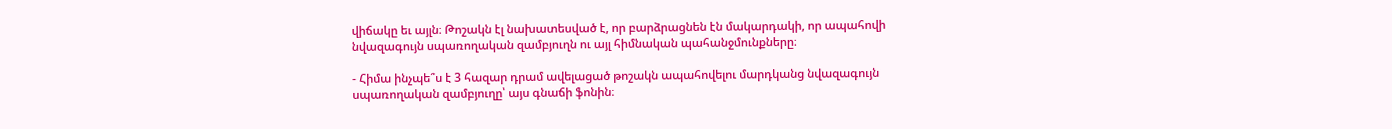վիճակը եւ այլն։ Թոշակն էլ նախատեսված է, որ բարձրացնեն էն մակարդակի, որ ապահովի նվազագույն սպառողական զամբյուղն ու այլ հիմնական պահանջմունքները։

- Հիմա ինչպե՞ս է 3 հազար դրամ ավելացած թոշակն ապահովելու մարդկանց նվազագույն սպառողական զամբյուղը՝ այս գնաճի ֆոնին։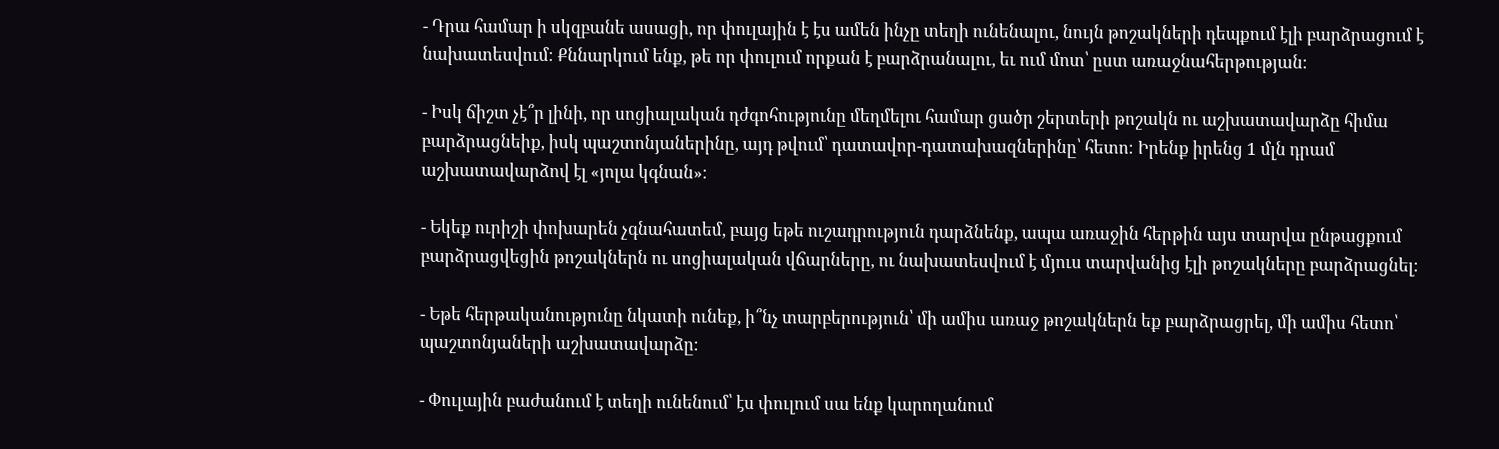- Դրա համար ի սկզբանե ասացի, որ փուլային է էս ամեն ինչը տեղի ունենալու, նույն թոշակների դեպքում էլի բարձրացում է նախատեսվում։ Քննարկում ենք, թե որ փուլում որքան է բարձրանալու, եւ ում մոտ՝ ըստ առաջնահերթության։

- Իսկ ճիշտ չէ՞ր լինի, որ սոցիալական դժգոհությունը մեղմելու համար ցածր շերտերի թոշակն ու աշխատավարձը հիմա բարձրացնեիք, իսկ պաշտոնյաներինը, այդ թվում՝ դատավոր-դատախազներինը՝ հետո։ Իրենք իրենց 1 մլն դրամ աշխատավարձով էլ «յոլա կգնան»։

- Եկեք ուրիշի փոխարեն չգնահատեմ, բայց եթե ուշադրություն դարձնենք, ապա առաջին հերթին այս տարվա ընթացքում բարձրացվեցին թոշակներն ու սոցիալական վճարները, ու նախատեսվում է մյուս տարվանից էլի թոշակները բարձրացնել։

- Եթե հերթականությունը նկատի ունեք, ի՞նչ տարբերություն՝ մի ամիս առաջ թոշակներն եք բարձրացրել, մի ամիս հետո՝ պաշտոնյաների աշխատավարձը։

- Փուլային բաժանում է տեղի ունենում՝ էս փուլում սա ենք կարողանում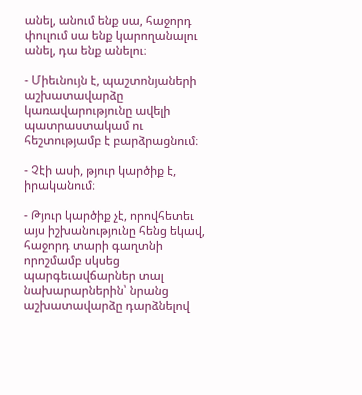անել, անում ենք սա, հաջորդ փուլում սա ենք կարողանալու անել, դա ենք անելու։

- Միեւնույն է, պաշտոնյաների աշխատավարձը կառավարությունը ավելի պատրաստակամ ու հեշտությամբ է բարձրացնում։

- Չէի ասի, թյուր կարծիք է, իրականում։

- Թյուր կարծիք չէ, որովհետեւ այս իշխանությունը հենց եկավ, հաջորդ տարի գաղտնի որոշմամբ սկսեց պարգեւավճարներ տալ նախարարներին՝ նրանց աշխատավարձը դարձնելով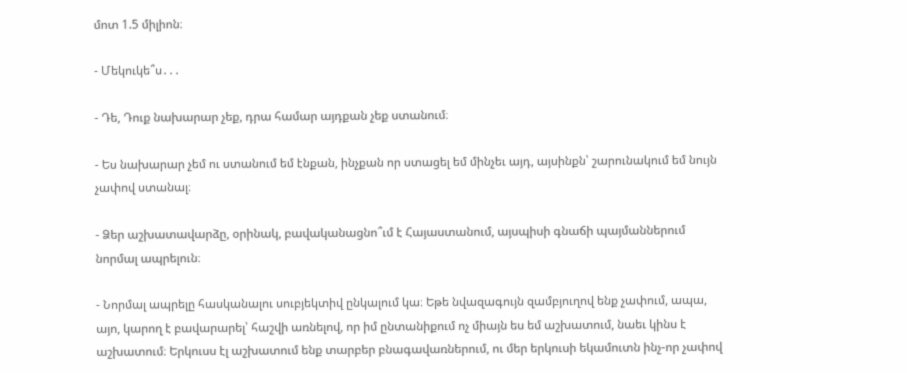մոտ 1.5 միլիոն։

- Մեկուկե՞ս․․․

- Դե, Դուք նախարար չեք, դրա համար այդքան չեք ստանում։

- Ես նախարար չեմ ու ստանում եմ էնքան, ինչքան որ ստացել եմ մինչեւ այդ, այսինքն՝ շարունակում եմ նույն չափով ստանալ։

- Ձեր աշխատավարձը, օրինակ, բավականացնո՞ւմ է Հայաստանում, այսպիսի գնաճի պայմաններում նորմալ ապրելուն։

- Նորմալ ապրելը հասկանալու սուբյեկտիվ ընկալում կա։ Եթե նվազագույն զամբյուղով ենք չափում, ապա, այո, կարող է բավարարել՝ հաշվի առնելով, որ իմ ընտանիքում ոչ միայն ես եմ աշխատում, նաեւ կինս է աշխատում։ Երկուսս էլ աշխատում ենք տարբեր բնագավառներում, ու մեր երկուսի եկամուտն ինչ-որ չափով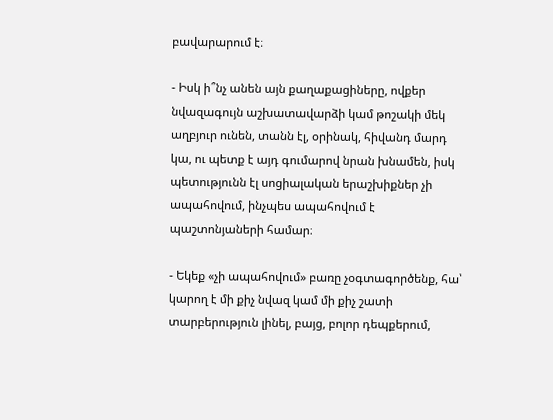բավարարում է։

- Իսկ ի՞նչ անեն այն քաղաքացիները, ովքեր նվազագույն աշխատավարձի կամ թոշակի մեկ աղբյուր ունեն, տանն էլ, օրինակ, հիվանդ մարդ կա, ու պետք է այդ գումարով նրան խնամեն, իսկ պետությունն էլ սոցիալական երաշխիքներ չի ապահովում, ինչպես ապահովում է պաշտոնյաների համար։

- Եկեք «չի ապահովում» բառը չօգտագործենք, հա՝ կարող է մի քիչ նվազ կամ մի քիչ շատի տարբերություն լինել, բայց, բոլոր դեպքերում,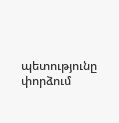պետությունը փորձում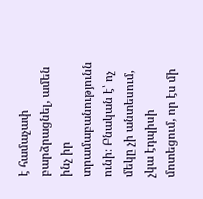է համաչափ բարձրացնել, ամեն ինչ իր տրամաբանությունն ունի։ Բնական է՝ ոչ մեկը չի անտեսում, չկա էդպիսի մոտեցում, որ էս մի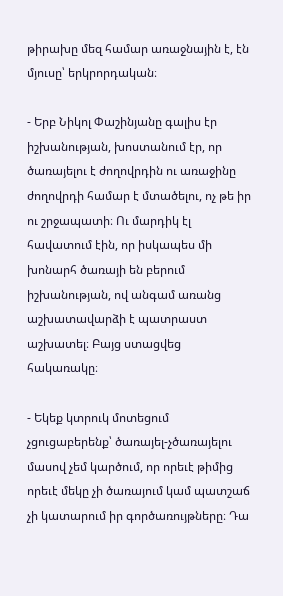թիրախը մեզ համար առաջնային է, էն մյուսը՝ երկրորդական։

- Երբ Նիկոլ Փաշինյանը գալիս էր իշխանության, խոստանում էր, որ ծառայելու է ժողովրդին ու առաջինը ժողովրդի համար է մտածելու, ոչ թե իր ու շրջապատի։ Ու մարդիկ էլ հավատում էին, որ իսկապես մի խոնարհ ծառայի են բերում իշխանության, ով անգամ առանց աշխատավարձի է պատրաստ աշխատել։ Բայց ստացվեց հակառակը։

- Եկեք կտրուկ մոտեցում չցուցաբերենք՝ ծառայել-չծառայելու մասով չեմ կարծում, որ որեւէ թիմից որեւէ մեկը չի ծառայում կամ պատշաճ չի կատարում իր գործառույթները։ Դա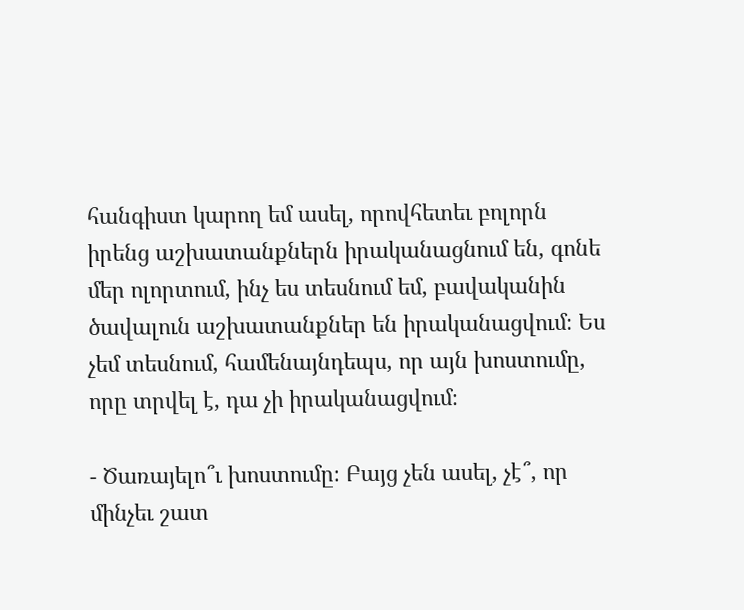հանգիստ կարող եմ ասել, որովհետեւ բոլորն իրենց աշխատանքներն իրականացնում են, գոնե մեր ոլորտում, ինչ ես տեսնում եմ, բավականին ծավալուն աշխատանքներ են իրականացվում։ Ես չեմ տեսնում, համենայնդեպս, որ այն խոստումը, որը տրվել է, դա չի իրականացվում։

- Ծառայելո՞ւ խոստումը։ Բայց չեն ասել, չէ՞, որ մինչեւ շատ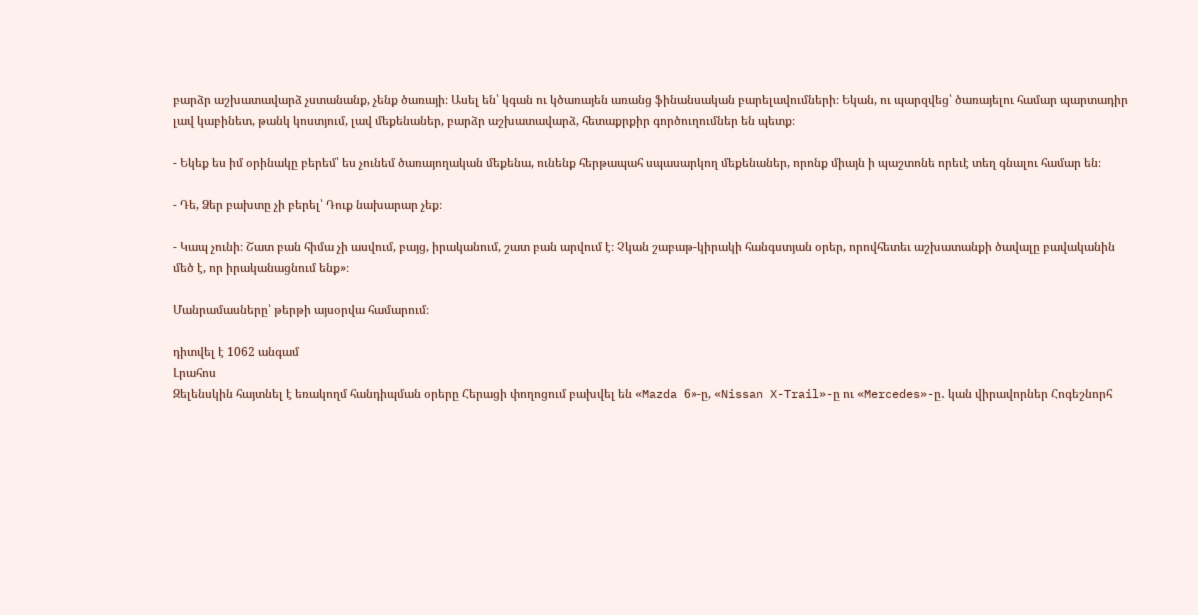բարձր աշխատավարձ չստանանք, չենք ծառայի։ Ասել են՝ կգան ու կծառայեն առանց ֆինանսական բարելավումների։ Եկան, ու պարզվեց՝ ծառայելու համար պարտադիր լավ կաբինետ, թանկ կոստյում, լավ մեքենաներ, բարձր աշխատավարձ, հետաքրքիր գործուղումներ են պետք։

- Եկեք ես իմ օրինակը բերեմ՝ ես չունեմ ծառայողական մեքենա, ունենք հերթապահ սպասարկող մեքենաներ, որոնք միայն ի պաշտոնե որեւէ տեղ գնալու համար են։

- Դե, Ձեր բախտը չի բերել՝ Դուք նախարար չեք։

- Կապ չունի։ Շատ բան հիմա չի ասվում, բայց, իրականում, շատ բան արվում է։ Չկան շաբաթ-կիրակի հանգստյան օրեր, որովհետեւ աշխատանքի ծավալը բավականին մեծ է, որ իրականացնում ենք»։

Մանրամասները՝ թերթի այսօրվա համարում։

դիտվել է 1062 անգամ
Լրահոս
Զելենսկին հայտնել է եռակողմ հանդիպման օրերը Հերացի փողոցում բախվել են «Mazda 6»-ը, «Nissan X-Trail»-ը ու «Mercedes»-ը․ կան վիրավորներ Հոգեշնորհ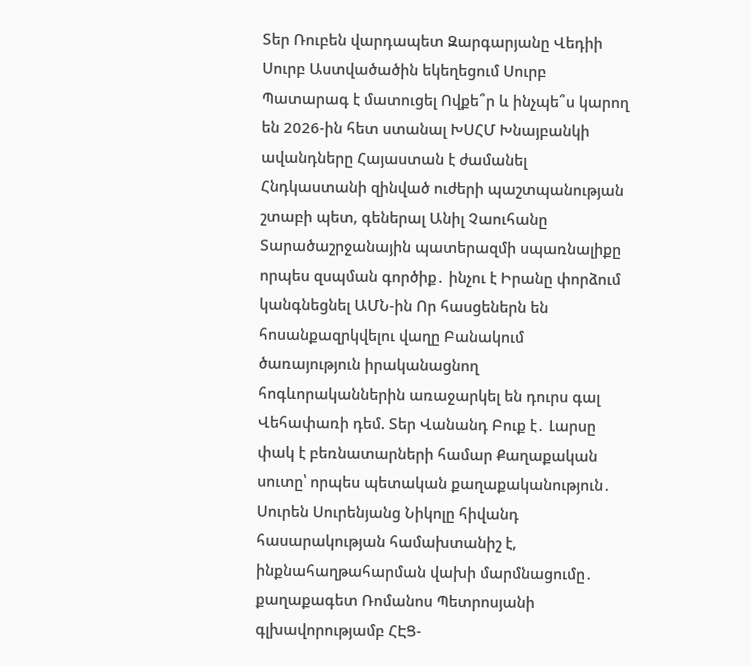Տեր Ռուբեն վարդապետ Զարգարյանը Վեդիի Սուրբ Աստվածածին եկեղեցում Սուրբ Պատարագ է մատուցել Ովքե՞ր և ինչպե՞ս կարող են 2026-ին հետ ստանալ ԽՍՀՄ Խնայբանկի ավանդները Հայաստան է ժամանել Հնդկաստանի զինված ուժերի պաշտպանության շտաբի պետ, գեներալ Անիլ Չաուհանը Տարածաշրջանային պատերազմի սպառնալիքը որպես զսպման գործիք․ ինչու է Իրանը փորձում կանգնեցնել ԱՄՆ-ին Որ հասցեներն են հոսանքազրկվելու վաղը Բանակում ծառայություն իրականացնող հոգևորականներին առաջարկել են դուրս գալ Վեհափառի դեմ. Տեր Վանանդ Բուք է․ Լարսը փակ է բեռնատարների համար Քաղաքական սուտը՝ որպես պետական քաղաքականություն․ Սուրեն Սուրենյանց Նիկոլը հիվանդ հասարակության համախտանիշ է, ինքնահաղթահարման վախի մարմնացումը․ քաղաքագետ Ռոմանոս Պետրոսյանի գլխավորությամբ ՀԷՑ-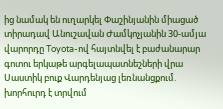ից նամակ են ուղարկել Փաշինյանին միացած տիրադավ Անուշավան Ժամկոչյանին 30-ամյա վարորդը Toyota-ով հայտնվել է բաժանարար գոտու երկաթե արգելապատնեշների վրա Սաստիկ բուք Վարդենյաց լեռնանցքում. խորհուրդ է տրվում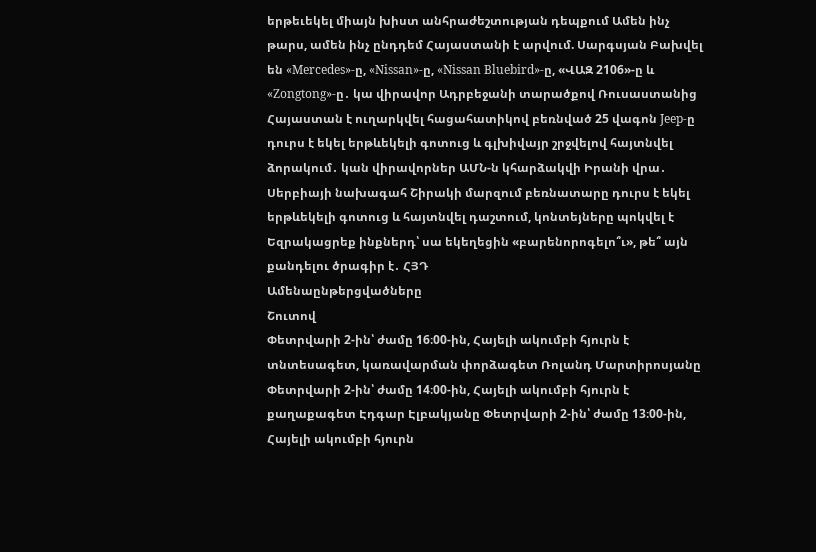երթեւեկել միայն խիստ անհրաժեշտության դեպքում Ամեն ինչ թարս, ամեն ինչ ընդդեմ Հայաստանի է արվում. Սարգսյան Բախվել են «Mercedes»-ը, «Nissan»-ը, «Nissan Bluebird»-ը, «ՎԱԶ 2106»-ը և «Zongtong»-ը․ կա վիրավոր Ադրբեջանի տարածքով Ռուսաստանից Հայաստան է ուղարկվել հացահատիկով բեռնված 25 վագոն Jeep-ը դուրս է եկել երթևեկելի գոտուց և գլխիվայր շրջվելով հայտնվել ձորակում․ կան վիրավորներ ԱՄՆ-ն կհարձակվի Իրանի վրա․ Սերբիայի նախագահ Շիրակի մարզում բեռնատարը դուրս է եկել երթևեկելի գոտուց և հայտնվել դաշտում, կոնտեյները պոկվել է Եզրակացրեք ինքներդ՝ սա եկեղեցին «բարենորոգելո՞ւ», թե՞ այն քանդելու ծրագիր է․ ՀՅԴ
Ամենաընթերցվածները
Շուտով
Փետրվարի 2-ին՝ ժամը 16։00-ին, Հայելի ակումբի հյուրն է տնտեսագետ, կառավարման փորձագետ Ռոլանդ Մարտիրոսյանը Փետրվարի 2-ին՝ ժամը 14։00-ին, Հայելի ակումբի հյուրն է քաղաքագետ Էդգար Էլբակյանը Փետրվարի 2-ին՝ ժամը 13։00-ին, Հայելի ակումբի հյուրն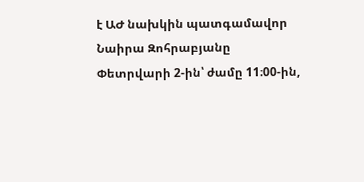է ԱԺ նախկին պատգամավոր Նաիրա Զոհրաբյանը Փետրվարի 2-ին՝ ժամը 11։00-ին,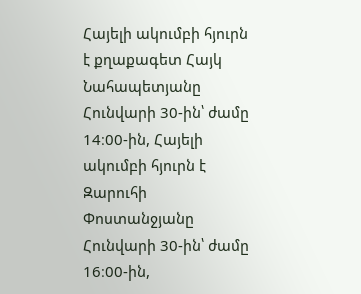Հայելի ակումբի հյուրն է քղաքագետ Հայկ Նահապետյանը Հունվարի 30-ին՝ ժամը 14։00-ին, Հայելի ակումբի հյուրն է Զարուհի Փոստանջյանը Հունվարի 30-ին՝ ժամը 16։00-ին,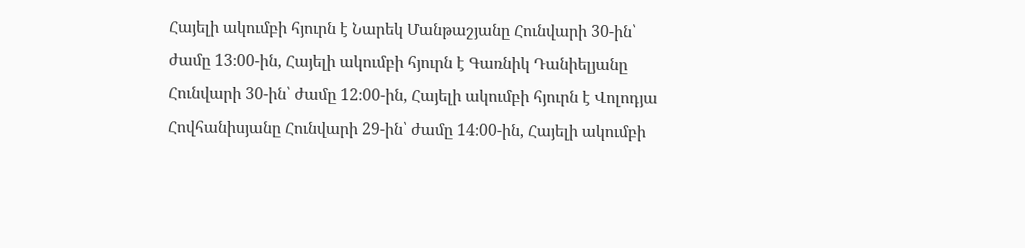Հայելի ակումբի հյուրն է Նարեկ Մանթաշյանը Հունվարի 30-ին՝ ժամը 13։00-ին, Հայելի ակումբի հյուրն է Գառնիկ Դանիելյանը Հունվարի 30-ին՝ ժամը 12։00-ին, Հայելի ակումբի հյուրն է Վոլոդյա Հովհանիսյանը Հունվարի 29-ին՝ ժամը 14։00-ին, Հայելի ակումբի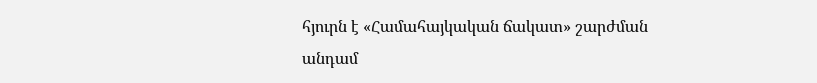հյուրն է «Համահայկական ճակատ» շարժման անդամ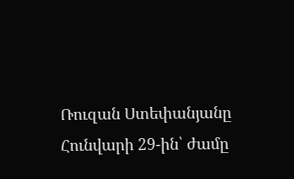Ռուզան Ստեփանյանը Հունվարի 29-ին՝ ժամը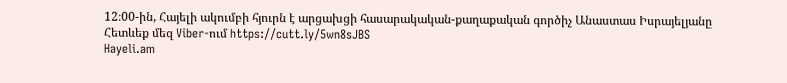12։00-ին, Հայելի ակումբի հյուրն է արցախցի հասարակական-քաղաքական գործիչ Անաստաս Իսրայելյանը
Հետևեք մեզ Viber-ում https://cutt.ly/5wn8sJBS
Hayeli.am